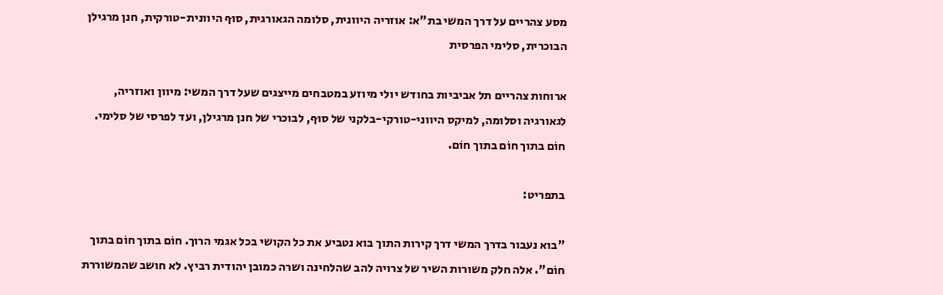מסע צהריים על דרך המשי בת"א: אוזריה היוונית, סלומה הגאורגית, סוּף היוונית-טורקית, חנן מרגילן הבוכרית, סלימי הפרסית

ארוחות צהריים תל אביביות בחודש יולי מיוזע במטבחים מייצגים שעל דרך המשי: מיוון ואוזריה, לגאורגיה וסלומה, למיקס היווני-טורקי-בלקני של סוּף, לבוכרי של חנן מרגילן, ועד לפרסי של סלימי. חוֹם בתוך חוֹם בתוך חוֹם.

בתפריט:

"בוא נעבור בדרך המשי דרך קירות התוך בוא נטביע את כל הקושי בכל אגמי הרוך. חוֹם בתוך חוֹם בתוך חוֹם". אלה חלק משורות השיר של צרויה להב שהלחינה ושרה כמובן יהודית רביץ. לא חושב שהמשוררת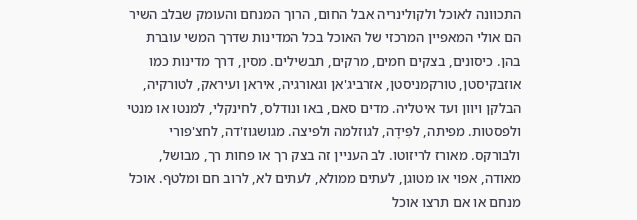התכוונה לאוכל ולקולינריה אבל החום, הרוך המנחם והעומק שבלב השיר הם אולי המאפיין המרכזי של האוכל בכל המדינות שדרך המשי עוברת בהן. כיסונים, בצקים חמים, מרקים, תבשילים. מסין, דרך מדינות כמו אוזבקיסטן, טורקמניסטן, אזרביג'אן וגאורגיה, איראן ועיראק, לטורקיה, הבלקן ויוון ועד איטליה. מדים סאם, באו ונודלס, לחינקלי, למנטו או מנטי ולפסטות. מפיתה, לפִּידֶה, לגוזלמה ולפיצה. מגושגוז'דה, לחצ'פורי ולבורקס. מאורז לריזוטו. לב העניין זה בצק רך או פחות רך, מבושל, מאודה, אפוי או מטוגן, לעתים ממולא, לעתים לא, לרוב חם ומלטף. אוכל מנחם או אם תרצו אוכל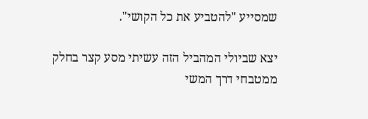שמסייע "להטביע את כל הקושי".

יצא שביולי המהביל הזה עשיתי מסע קצר בחלק ממטבחי דרך המשי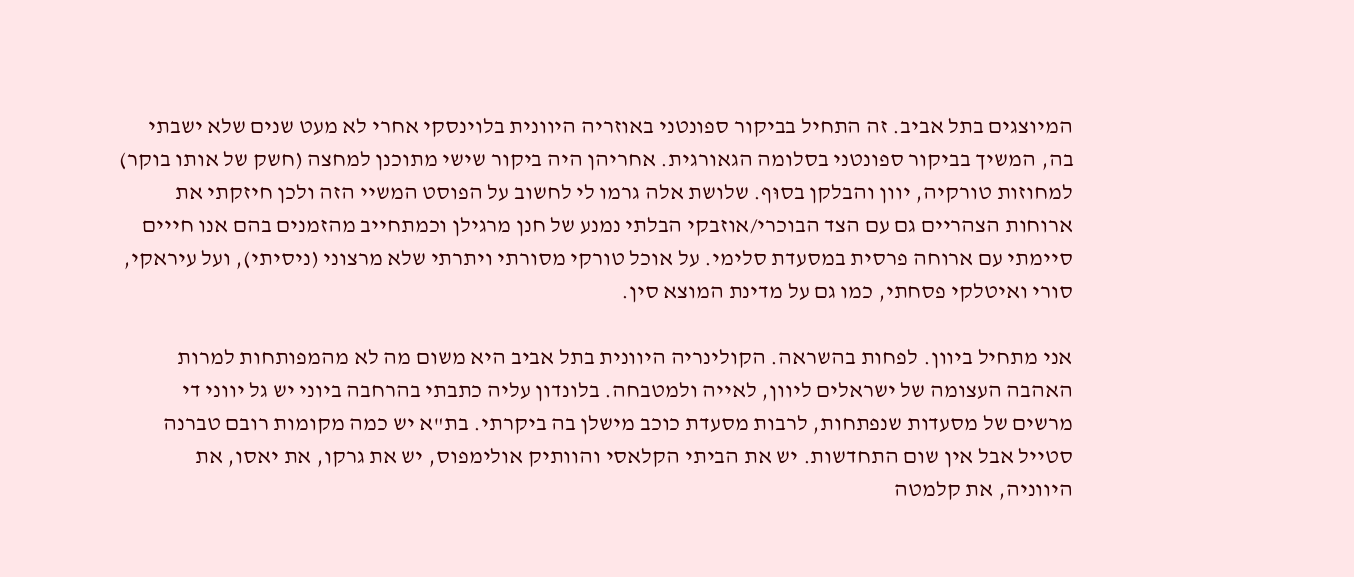המיוצגים בתל אביב. זה התחיל בביקור ספונטני באוזריה היוונית בלוינסקי אחרי לא מעט שנים שלא ישבתי בה, המשיך בביקור ספונטני בסלומה הגאורגית. אחריהן היה ביקור שישי מתוכנן למחצה (חשק של אותו בוקר) למחוזות טורקיה, יוון והבלקן בסוּף. שלושת אלה גרמו לי לחשוב על הפוסט המשיי הזה ולכן חיזקתי את ארוחות הצהריים גם עם הצד הבוכרי/אוזבקי הבלתי נמנע של חנן מרגילן וכמתחייב מהזמנים בהם אנו חייים סיימתי עם ארוחה פרסית במסעדת סלימי. על אוכל טורקי מסורתי ויתרתי שלא מרצוני (ניסיתי), ועל עיראקי, סורי ואיטלקי פסחתי, כמו גם על מדינת המוצא סין.

אני מתחיל ביוון. לפחות בהשראה. הקולינריה היוונית בתל אביב היא משום מה לא מהמפותחות למרות האהבה העצומה של ישראלים ליוון, לאייה ולמטבחה. בלונדון עליה כתבתי בהרחבה ביוני יש גל יווני די מרשים של מסעדות שנפתחות, לרבות מסעדת כוכב מישלן בה ביקרתי. בת"א יש כמה מקומות רובם טברנה סטייל אבל אין שום התחדשות. יש את הביתי הקלאסי והוותיק אולימפוס, יש את גרקו, את יאסו, את היווניה, את קלמטה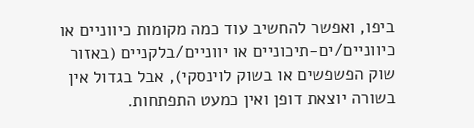ביפו, ואפשר להחשיב עוד כמה מקומות כיווניים או כיווניים/ים-תיכוניים או יווניים/בלקניים (באזור שוק הפשפשים או בשוק לוינסקי), אבל בגדול אין בשורה יוצאת דופן ואין כמעט התפתחות.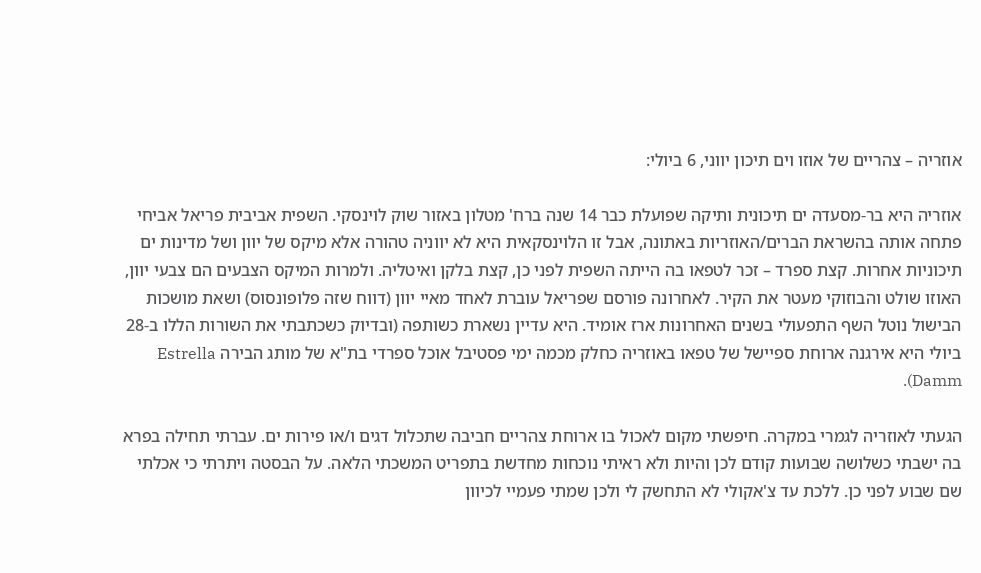אוזריה – צהריים של אוזו וים תיכון יווני, 6 ביולי:

אוזריה היא בר-מסעדה ים תיכונית ותיקה שפועלת כבר 14 שנה ברח' מטלון באזור שוק לוינסקי. השפית אביבית פריאל אביחי פתחה אותה בהשראת הברים/האוזריות באתונה, אבל זו הלוינסקאית היא לא יווניה טהורה אלא מיקס של יוון ושל מדינות ים תיכוניות אחרות. קצת ספרד – זכר לטפאו בה הייתה השפית לפני כן, קצת בלקן ואיטליה. ולמרות המיקס הצבעים הם צבעי יוון, האוזו שולט והבוזוקי מעטר את הקיר. לאחרונה פורסם שפריאל עוברת לאחד מאיי יוון (דווח שזה פלופונסוס) ושאת מושכות הבישול נוטל השף התפעולי בשנים האחרונות ארז אומיד. היא עדיין נשארת כשותפה (ובדיוק כשכתבתי את השורות הללו ב-28 ביולי היא אירגנה ארוחת ספיישל של טפאו באוזריה כחלק מכמה ימי פסטיבל אוכל ספרדי בת"א של מותג הבירה Estrella Damm).

הגעתי לאוזריה לגמרי במקרה. חיפשתי מקום לאכול בו ארוחת צהריים חביבה שתכלול דגים ו/או פירות ים. עברתי תחילה בפרא בה ישבתי כשלושה שבועות קודם לכן והיות ולא ראיתי נוכחות מחדשת בתפריט המשכתי הלאה. על הבסטה ויתרתי כי אכלתי שם שבוע לפני כן. ללכת עד צ'אקולי לא התחשק לי ולכן שמתי פעמיי לכיוון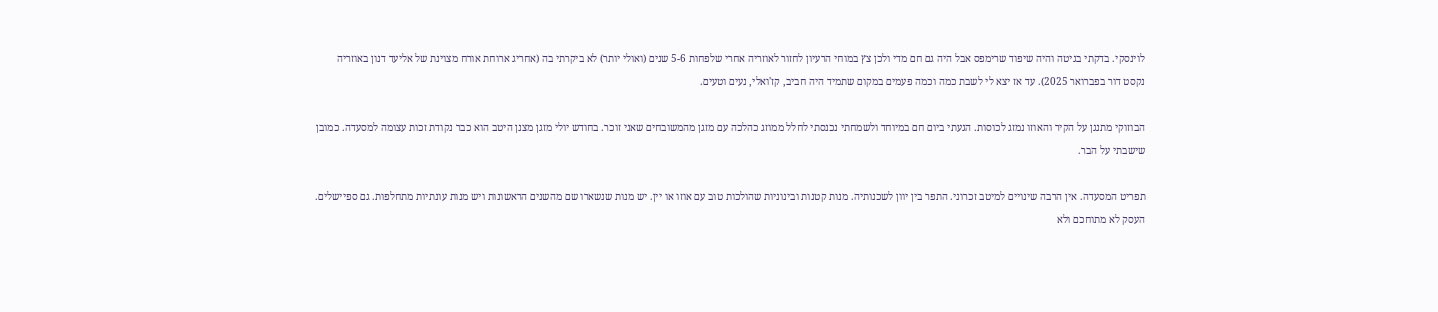לוינסקי. בדקתי בגיטה והיה שיפוד שרימפס אבל היה גם חם מדי ולכן צץ במוחי הרעיון לחזור לאוזריה אחרי שלפחות 5-6 שנים (ואולי יותר) לא ביקרתי בה (אחריג ארוחת אורח מצוינת של אליעד דנון באוזריה נקסט דור בפברואר 2025). עד אז יצא לי לשבת כמה וכמה פעמים במקום שתמיד היה חביב, קז'ואלי, נעים וטעים.

הבוזוקי מתנגן על הקיר והאוזו נמזג לכוסות. הגעתי ביום חם במיוחד ולשמחתי נכנסתי לחלל ממוזג כהלכה עם מזגן מהמשובחים שאני זוכר. בחודש יולי מזגן מצנן היטב הוא כבר נקודת זכות עצומה למסעדה. כמובן שישבתי על הבר.

תפריט המסעדה. אין הרבה שינויים למיטב זכרוני. התפר בין יוון לשכנותיה. מנות קטנות ובינוניות שהולכות טוב עם אוזו או יין. יש מנות שנשארו שם מהשנים הראשונות ויש מנות עונתיות מתחלפות. גם ספיישלים. העסק לא מתוחכם ולא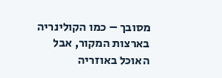מסובך – כמו הקולינריה בארצות המקור, אבל האוכל באוזריה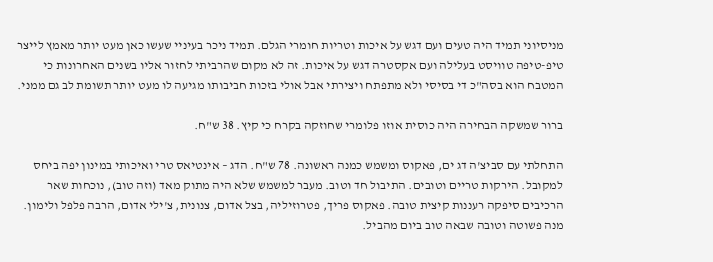מניסיוני תמיד היה טעים ועם דגש על איכות וטריות חומרי הגלם. תמיד ניכר בעיניי שעשו כאן מעט יותר מאמץ לייצר טיפ-טיפה טוויסט בעלילה ועם אקסטרה דגש על איכות. זה לא מקום שהרביתי לחזור אליו בשנים האחרונות כי המטבח הוא בסה"כ די בסיסי ולא מתפתח ויצירתי אבל אולי בזכות חביבותו מגיעה לו מעט יותר תשומת לב גם ממני.

ברור שמשקה הבחירה היה כוסית אוזו פלומרי שחוזקה בקרח כי קיץ. 38 ש"ח.

התחלתי עם סביצ'ה דג ים, פאקוס ומשמש כמנה ראשונה. 78 ש"ח. הדג – אינטיאס טרי ואיכותי במינון יפה ביחס למקובל. הירקות טריים וטובים. התיבול חד וטוב. מעבר למשמש שלא היה מתוק מאד (וזה טוב), נוכחות שאר הרכיבים סיפקה רעננות קיצית טובה. פאקוס פריך, פטרוזיליה, בצל אדום, צנונית, צ'ילי אדום, הרבה פלפל ולימון. מנה פשוטה וטובה שבאה טוב ביום מהביל.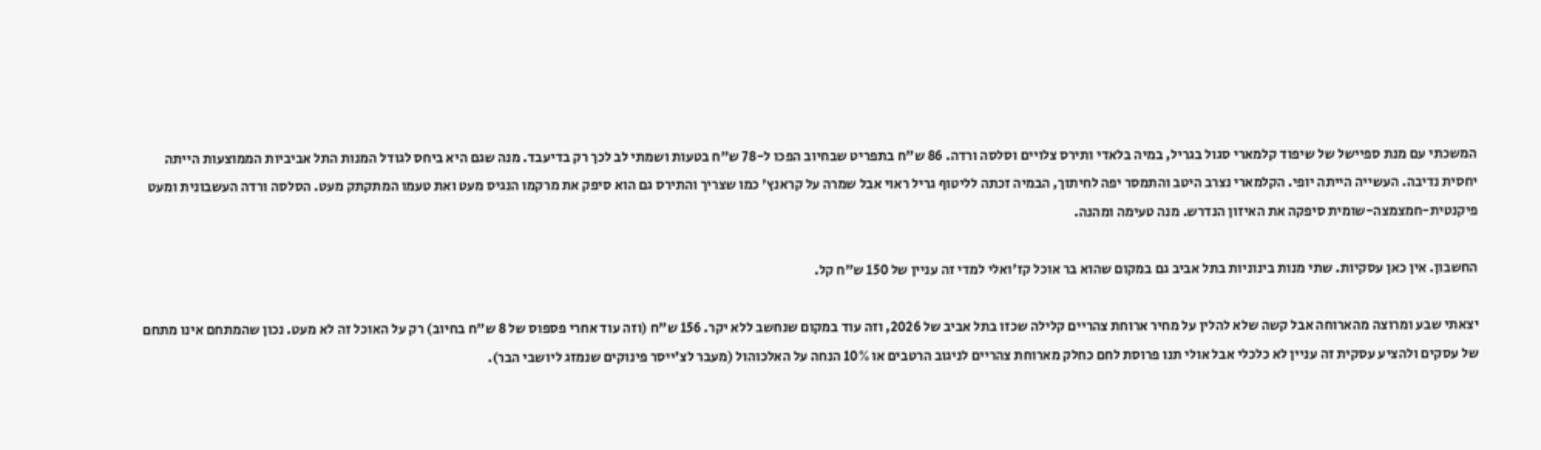המשכתי עם מנת ספיישל של שיפוד קלמארי סגול בגריל, במיה בלאדי ותירס צלויים וסלסה ורדה. 86 ש"ח בתפריט שבחיוב הפכו ל-78 ש"ח בטעות ושמתי לב לכך רק בדיעבד. מנה שגם היא ביחס לגודל המנות התל אביביות הממוצעות הייתה יחסית נדיבה. העשייה הייתה יופי. הקלמארי נצרב היטב והתמסר יפה לחיתוך, הבמיה זכתה לליטוף גריל ראוי אבל שמרה על קראנץ' כמו שצריך והתירס גם הוא סיפק את מרקמו הנגיס מעט ואת טעמו המתקתק מעט. הסלסה ורדה העשבונית ומעט פיקנטית-חמצמצה-שומית סיפקה את האיזון הנדרש. מנה טעימה ומהנה.

החשבון. אין כאן עסקיות. שתי מנות בינוניות בתל אביב גם במקום שהוא בר אוכל קז'ואלי למדי זה עניין של 150 ש"ח קל.

יצאתי שבע ומרוצה מהארוחה אבל קשה שלא להלין על מחיר ארוחת צהריים קלילה שכזו בתל אביב של 2026, וזה עוד במקום שנחשב ללא יקר. 156 ש"ח (וזה עוד אחרי פספוס של 8 ש"ח בחיוב) רק על האוכל זה לא מעט. נכון שהמתחם אינו מתחם של עסקים ולהציע עסקית זה עניין לא כלכלי אבל אולי תנו פרוסת לחם כחלק מארוחת צהריים לניגוב הרטבים או 10% הנחה על האלכוהול (מעבר לצ'ייסר פינוקים שנמזג ליושבי הבר).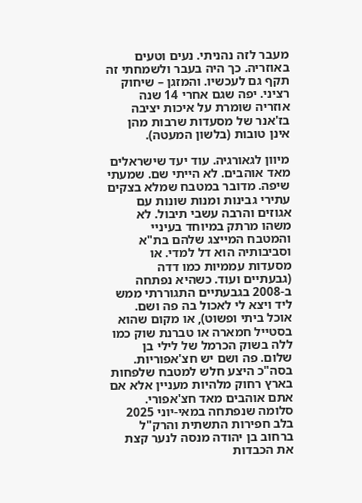מעבר לזה נהניתי. נעים וטעים באוזריה. כך היה בעבר ולשמחתי זה תקף גם לעכשיו. והמזגן – שיחוק רציני. יפה שגם אחרי 14 שנה אוזריה שומרת על איכות יציבה בז'אנר של מסעדות שרבות מהן אינן טובות (בלשון המעטה).

מיוון לגאורגיה. עוד יעד שישראלים מאד אוהבים. לא הייתי שם. שמעתי שיפה. מדובר במטבח שמלא בצקים עתירי גבינות ומנות שונות עם אגוזים והרבה עשבי תיבול. לא משהו מרתק במיוחד בעיניי והמטבח המייצג שלהם בת"א וסביבותיה הוא דל למדי. או מסעדות עממיות כמו דדה (גבעתיים ועוד. כשהיא נפתחה ב-2008 בגבעתיים התגוררתי ממש ליד ויצא לי לאכול בה פה ושם. אוכל ביתי ופשוט), או מקום שהוא בסטייל חמארה או טברנת שוק כמו ללה בשוק הכרמל של לילי בן שלום. פה ושם יש חצ'אפוריות. בסה"כ היצע חלש למטבח שלפחות בארץ רחוק מלהיות מעניין אלא אם אתם אוהבים מאד חצ'אפורי. סלומה שנפתחה במאי-יוני 2025 בלב חפירות התשתית והרק"ל ברחוב בן יהודה מנסה לנער קצת את הכבדות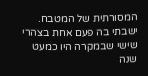המסורתית של המטבח. ישבתי בה פעם אחת בצהרי שישי שבמקרה היו כמעט שנה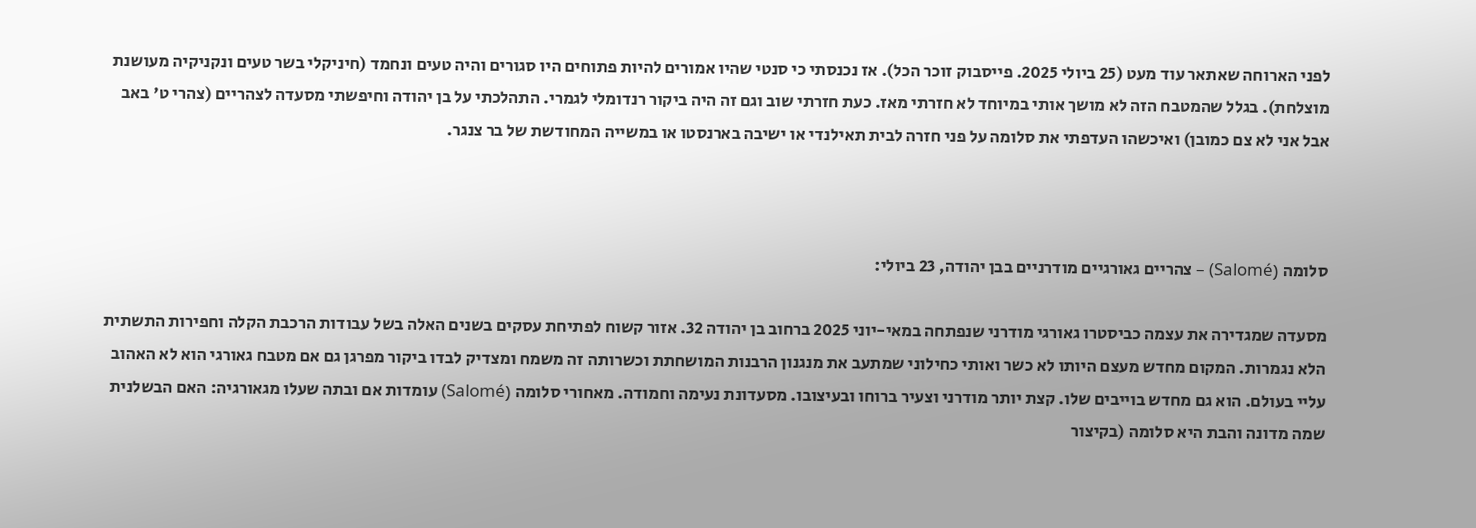לפני הארוחה שאתאר עוד מעט (25 ביולי 2025. פייסבוק זוכר הכל). אז נכנסתי כי סנטי שהיו אמורים להיות פתוחים היו סגורים והיה טעים ונחמד (חיניקלי בשר טעים ונקניקיה מעושנת מוצלחת). בגלל שהמטבח הזה לא מושך אותי במיוחד לא חזרתי מאז. כעת חזרתי שוב וגם זה היה ביקור רנדומלי לגמרי. התהלכתי על בן יהודה וחיפשתי מסעדה לצהריים (צהרי ט' באב אבל אני לא צם כמובן) ואיכשהו העדפתי את סלומה על פני חזרה לבית תאילנדי או ישיבה בארנסטו או במשייה המחודשת של בר צנגר.



סלומה (Salomé) – צהריים גאורגיים מודרניים בבן יהודה, 23 ביולי:

מסעדה שמגדירה את עצמה כביסטרו גאורגי מודרני שנפתחה במאי-יוני 2025 ברחוב בן יהודה 32. אזור קשוח לפתיחת עסקים בשנים האלה בשל עבודות הרכבת הקלה וחפירות התשתית הלא נגמרות. המקום מחדש מעצם היותו לא כשר ואותי כחילוני שמתעב את מנגנון הרבנות המושחתת וכשרותה זה משמח ומצדיק לבדו ביקור מפרגן גם אם מטבח גאורגי הוא לא האהוב עליי בעולם. הוא גם מחדש בוייבים שלו. קצת יותר מודרני וצעיר ברוחו ובעיצובו. מסעדונת נעימה וחמודה. מאחורי סלומה (Salomé) עומדות אם ובתה שעלו מגאורגיה: האם הבשלנית שמה מדונה והבת היא סלומה (בקיצור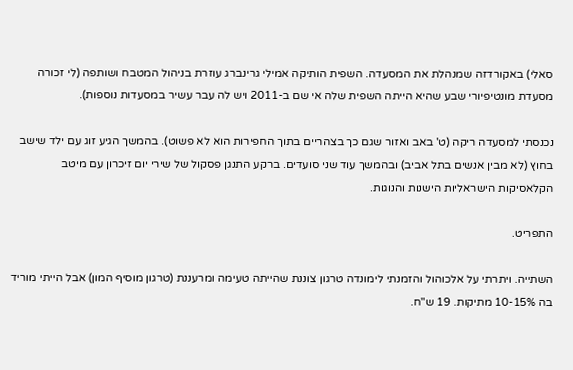סאלי) באקורדזה שמנהלת את המסעדה. השפית הותיקה אמילי גרינברג עוזרת בניהול המטבח ושותפה (לי זכורה מסעדת מונטיפיורי שבע שהיא הייתה השפית שלה אי שם ב-2011 ויש לה עבר עשיר במסעדות נוספות).

נכנסתי למסעדה ריקה (ט' באב ואזור שגם כך בצהריים בתוך החפירות הוא לא פשוט). בהמשך הגיע זוג עם ילד שישב בחוץ (לא מבין אנשים בתל אביב) ובהמשך עוד שני סועדים. ברקע התנגן פסקול של שירי יום זיכרון עם מיטב הקלאסיקות הישראליות הישנות והנוגות.

התפריט.

השתייה. ויתרתי על אלכוהול והזמנתי לימונדה טרגון צוננת שהייתה טעימה ומרעננת (טרגון מוסיף המון) אבל הייתי מוריד בה 10-15% מתיקות. 19 ש"ח.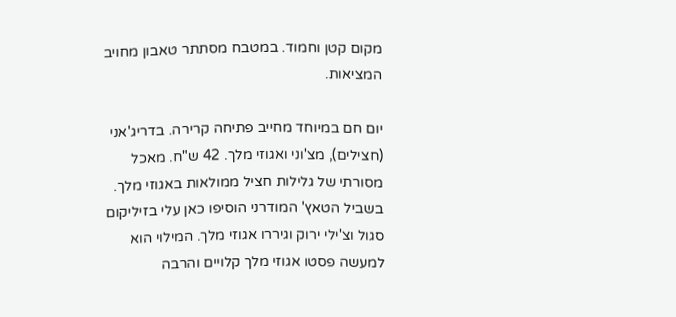מקום קטן וחמוד. במטבח מסתתר טאבון מחויב המציאות.

יום חם במיוחד מחייב פתיחה קרירה. בדריג'אני (חצילים), מצ'וני ואגוזי מלך. 42 ש"ח. מאכל מסורתי של גלילות חציל ממולאות באגוזי מלך. בשביל הטאץ' המודרני הוסיפו כאן עלי בזיליקום סגול וצ'ילי ירוק וגיררו אגוזי מלך. המילוי הוא למעשה פסטו אגוזי מלך קלויים והרבה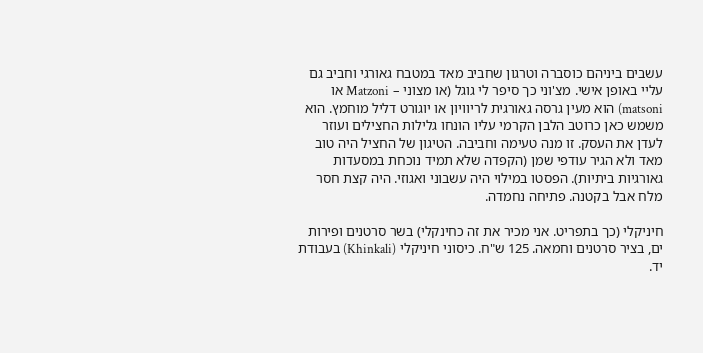עשבים ביניהם כוסברה וטרגון שחביב מאד במטבח גאורגי וחביב גם עליי באופן אישי. מצ'וני כך סיפר לי גוגל (או מצוני – Matzoni או matsoni) הוא מעין גרסה גאורגית לריוויון או יוגורט דליל מוחמץ. הוא משמש כאן כרוטב הלבן הקרמי עליו הונחו גלילות החצילים ועוזר לעדן את העסק. זו מנה טעימה וחביבה. הטיגון של החציל היה טוב מאד ולא הגיר עודפי שמן (הקפדה שלא תמיד נוכחת במסעדות גאורגיות ביתיות). הפסטו במילוי היה עשבוני ואגוזי. היה קצת חסר מלח אבל בקטנה. פתיחה נחמדה.

חיניקלי (כך בתפריט. אני מכיר את זה כחינקלי) בשר סרטנים ופירות ים, בציר סרטנים וחמאה. 125 ש"ח. כיסוני חיניקלי (Khinkali) בעבודת יד.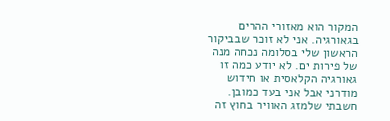המקור הוא מאזורי ההרים בגאורגיה. אני לא זוכר שבביקור הראשון שלי בסלומה נכחה מנה של פירות ים. לא יודע כמה זו גאורגיה הקלאסית או חידוש מודרני אבל אני בעד כמובן. חשבתי שלמזג האוויר בחוץ זה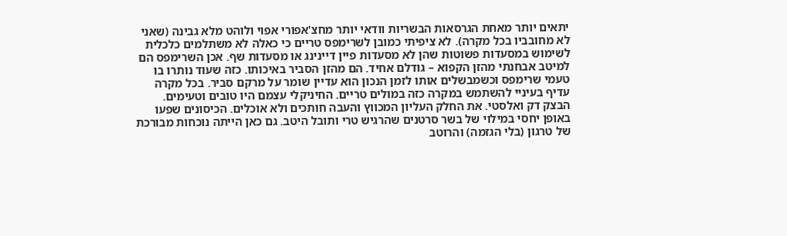יתאים יותר מאחת הגרסאות הבשריות וודאי יותר מחצ'אפורי אפוי ולוהט מלא גבינה (שאני לא מחובביו בכל מקרה). לא ציפיתי כמובן לשרימפס טריים כי כאלה לא משתלמים כלכלית לשימוש במסעדות פשוטות שהן לא מסעדות פיין דיינינג או מסעדות שף. אכן השרימפס הם למיטב אבחנתי מהזן הקפוא – גודלם אחיד. הם מהזן הסביר באיכותו. כזה שעוד נותרו בו טעמי שרימפס וכשמבשלים אותו לזמן הנכון הוא עדיין שומר על מרקם סביר. בכל מקרה עדיף בעיניי להשתמש במקרה כזה במולים טריים. החיניקלי עצמם היו טובים וטעימים. הבצק דק ואלסטי. את החלק העליון המכווץ והעבה חותכים ולא אוכלים. הכיסונים שפעו באופן יחסי במילוי של בשר סרטנים שהרגיש טרי ותובל היטב. גם כאן הייתה נוכחות מבורכת של טרגון (בלי הגזמה) והרוטב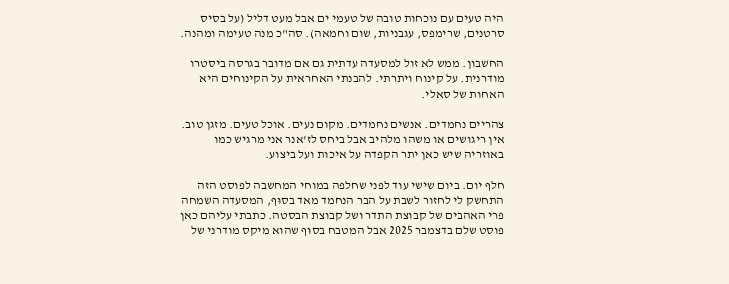היה טעים עם נוכחות טובה של טעמי ים אבל מעט דליל (על בסיס סרטנים, שרימפס, עגבניות, שום וחמאה). סה"כ מנה טעימה ומהנה.

החשבון. ממש לא זול למסעדה עדתית גם אם מדובר בגרסה ביסטרו מודרנית. על קינוח ויתרתי. להבנתי האחראית על הקינוחים היא האחות של סאלי.

צהריים נחמדים. אנשים נחמדים. מקום נעים. אוכל טעים. מזגן טוב. אין ריגושים או משהו מלהיב אבל ביחס לז'אנר אני מרגיש כמו באוזריה שיש כאן יתר הקפדה על איכות ועל ביצוע.

חלף יום. ביום שישי עוד לפני שחלפה במוחי המחשבה לפוסט הזה התחשק לי לחזור לשבת על הבר הנחמד מאד בסוּף, המסעדה השמחה פרי האהבים של קבוצת התדר ושל קבוצת הבסטה. כתבתי עליהם כאן פוסט שלם בדצמבר 2025 אבל המטבח בסוּף שהוא מיקס מודרני של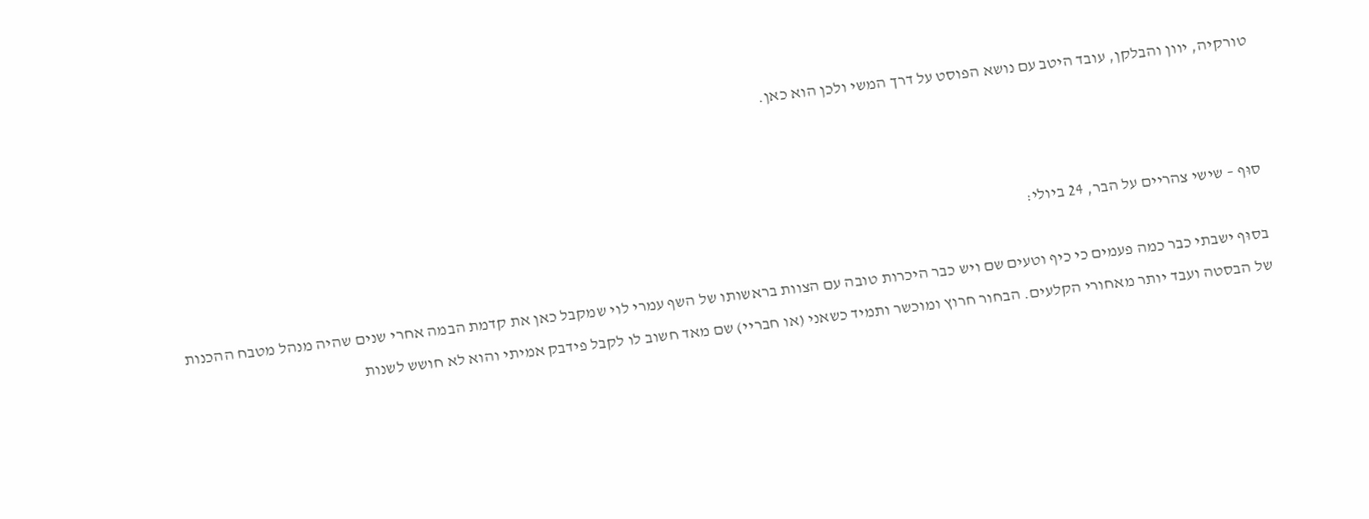טורקיה, יוון והבלקן, עובד היטב עם נושא הפוסט על דרך המשי ולכן הוא כאן.



סוּף – שישי צהריים על הבר, 24 ביולי:

בסוּף ישבתי כבר כמה פעמים כי כיף וטעים שם ויש כבר היכרות טובה עם הצוות בראשותו של השף עמרי לוי שמקבל כאן את קדמת הבמה אחרי שנים שהיה מנהל מטבח ההכנות של הבסטה ועבד יותר מאחורי הקלעים. הבחור חרוץ ומוכשר ותמיד כשאני (או חבריי) שם מאד חשוב לו לקבל פידבק אמיתי והוא לא חושש לשנות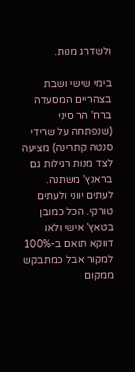ולשדרג מנות.

בימי שישי ושבת בצהריים המסעדה ברח' הר סיני (שנפתחה על שרידי סנטה קתרינה) מציעה לצד מנות רגילות גם בראנץ' משתנה. לעתים יווני ולעתים טורקי. הכל כמובן בטאץ' אישי ולאו דווקא תואם ב-100% למקור אבל כמתבקש ממקום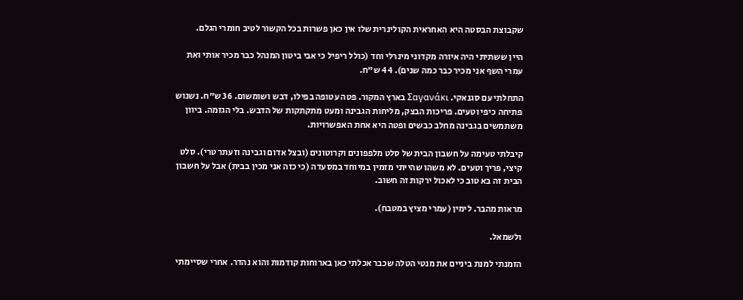שקבוצת הבסטה היא האחראית הקולינרית שלו אין כאן פשרות בכל הקשור לטיב חומרי הגלם.

היין ששתיתי היה איורה מקדוני מינרלי וחד (כולל ריפיל כי אבי ביטון המנהל כבר מכיר אותי ואת עמרי השף אני מכיר כבר כמה שנים). 44 ש"ח.

התחלתי עם סגנאקי. Σαγανάκι בארץ המקור. פטה עטופה בפילו, דבש ושומשום. 36 ש"ח. נשנוש פתיחה כיפי וטעים. פריכות הבצק, מליחות הגבינה ומעט מתקתקות של הדבש. בלי הגזמה. ביוון משתמשים בגבינה מחלב כבשים ופטה היא אחת האפשרויות.

קיבלתי טעימה על חשבון הבית של סלט מלפפונים וקרוטונים (ובצל אדום וגבינה וזעתר טרי). סלט קיצי, פריך וטעים. לא משהו שהייתי מזמין במיוחד במסעדה (כי כזה אני מכין בבית) אבל על חשבון הבית זה בא טוב כי לאכול ירקות זה חשוב.

מראות מהבר. לימין (עמרי מציץ במטבח).

ולשמאל.

הזמנתי למנת ביניים את מנטי הטלה שכבר אכלתי כאן בארוחות קודמות והוא נהדר. אחרי שסיימתי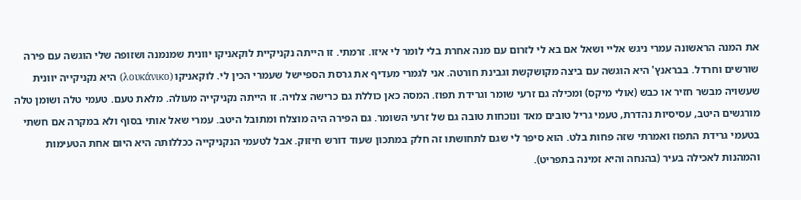את המנה הראשונה עמרי ניגש אליי ושאל אם בא לי לזרום עם מנה אחרת בלי לומר לי איזו. זרמתי. זו הייתה נקניקיית לוקאניקו יוונית שמנמנה ושזופה שלי הוגשה עם פירה שורשים וחרדל. בבראנץ' היא הוגשה עם ביצה מקושקשת וגבינת חורטה. אני לגמרי מעדיף את גרסת הספיישל שעמרי הכין לי. לוקאניקו (λουκάνικο) היא נקניקייה יוונית שעשויה מבשר חזיר או כבש (אולי מיקס) ומכילה גם זרעי שומר וגרידת תפוז. המסה כאן כוללת גם כרישה צלויה. זו הייתה נקניקייה מעולה. מלאת טעם. טעמי טלה ושומן טלה מורגשים היטב, עסיסיות נהדרת, טעמי גריל טובים מאד ונוכחות טובה גם של זרעי השומר. גם הפירה היה מוצלח ומתובל היטב. עמרי שאל אותי בסוף ולא במקרה אם חשתי בטעמי גרידת התפוז ואמרתי שזה פחות בלט. הוא סיפר לי שגם לתחושתו זה חלק במתכון שעוד דורש חיזוק. אבל לטעמי הנקניקייה ככללותה היא היום אחת הטעימות והמהנות לאכילה בעיר (בהנחה והיא זמינה בתפריט).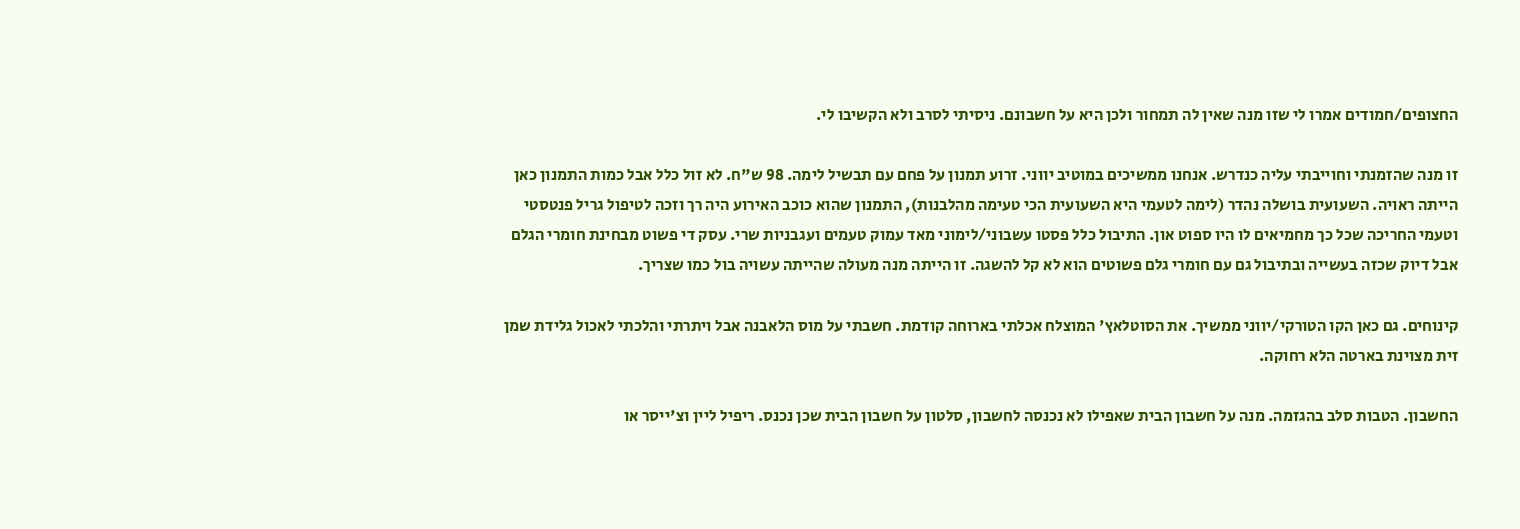החצופים/חמודים אמרו לי שזו מנה שאין לה תמחור ולכן היא על חשבונם. ניסיתי לסרב ולא הקשיבו לי.

זו מנה שהזמנתי וחוייבתי עליה כנדרש. אנחנו ממשיכים במוטיב יווני. זרוע תמנון על פחם עם תבשיל לימה. 98 ש"ח. לא זול כלל אבל כמות התמנון כאן הייתה ראויה. השעועית בושלה נהדר (לימה לטעמי היא השעועית הכי טעימה מהלבנות), התמנון שהוא כוכב האירוע היה רך וזכה לטיפול גריל פנטסטי וטעמי החריכה שכל כך מחמיאים לו היו ספוט און. התיבול כלל פסטו עשבוני/לימוני מאד עמוק טעמים ועגבניות שרי. עסק די פשוט מבחינת חומרי הגלם אבל דיוק שכזה בעשייה ובתיבול גם עם חומרי גלם פשוטים הוא לא קל להשגה. זו הייתה מנה מעולה שהייתה עשויה בול כמו שצריך.

קינוחים. גם כאן הקו הטורקי/יווני ממשיך. את הסוטלאץ' המוצלח אכלתי בארוחה קודמת. חשבתי על מוס הלאבנה אבל ויתרתי והלכתי לאכול גלידת שמן זית מצוינת בארטה הלא רחוקה.

החשבון. הטבות סלב בהגזמה. מנה על חשבון הבית שאפילו לא נכנסה לחשבון, סלטון על חשבון הבית שכן נכנס. ריפיל ליין וצ'ייסר או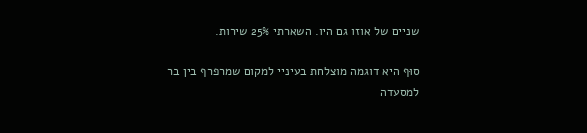שניים של אוזו גם היו. השארתי 25% שירות.

סוּף היא דוגמה מוצלחת בעיניי למקום שמרפרף בין בר למסעדה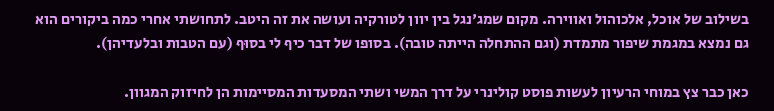בשילוב של אוכל, אלכוהול ואווירה. מקום שמג'נגל בין יוון לטורקיה ועושה את זה היטב. לתחושתי אחרי כמה ביקורים הוא גם נמצא במגמת שיפור מתמדת (וגם ההתחלה הייתה טובה). בסופו של דבר כיף לי בסוּף (עם הטבות ובלעדיהן).

כאן כבר צץ במוחי הרעיון לעשות פוסט קולינרי על דרך המשי ושתי המסעדות המסיימות הן לחיזוק המגוון.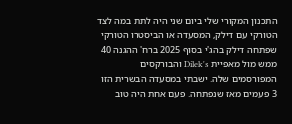התכנון המקורי שלי ביום שני היה לתת במה לצד הטורקי עם דילק, המסעדה או הביסטרו הטורקי שפתחה דילק בהג'י בסוף 2025 ברח' ההגנה 40 ממש מול מאפיית Dilek's והבורקסים המפורסמים שלה. ישבתי במסעדה הבשרית הזו 3 פעמים מאז שנפתחה. פעם אחת היה טוב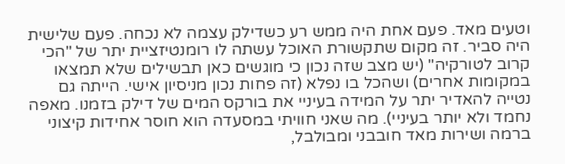וטעים מאד. פעם אחת היה ממש רע כשדילק עצמה לא נכחה. פעם שלישית היה סביר. זה מקום שתקשורת האוכל עשתה לו רומנטיזציית יתר של "הכי קרוב לטורקיה" (יש מצב שזה נכון כי מוגשים כאן תבשילים שלא תמצאו במקומות אחרים) ושהכל בו נפלא (זה פחות נכון מניסיון אישי. הייתה גם נטייה להאדיר יתר על המידה בעיניי את בורקס המים של דילק בזמנו. מאפה נחמד ולא יותר בעיניי). מה שאני חוויתי במסעדה הוא חוסר אחידות קיצוני ברמה ושירות מאד חובבני ומבולבל,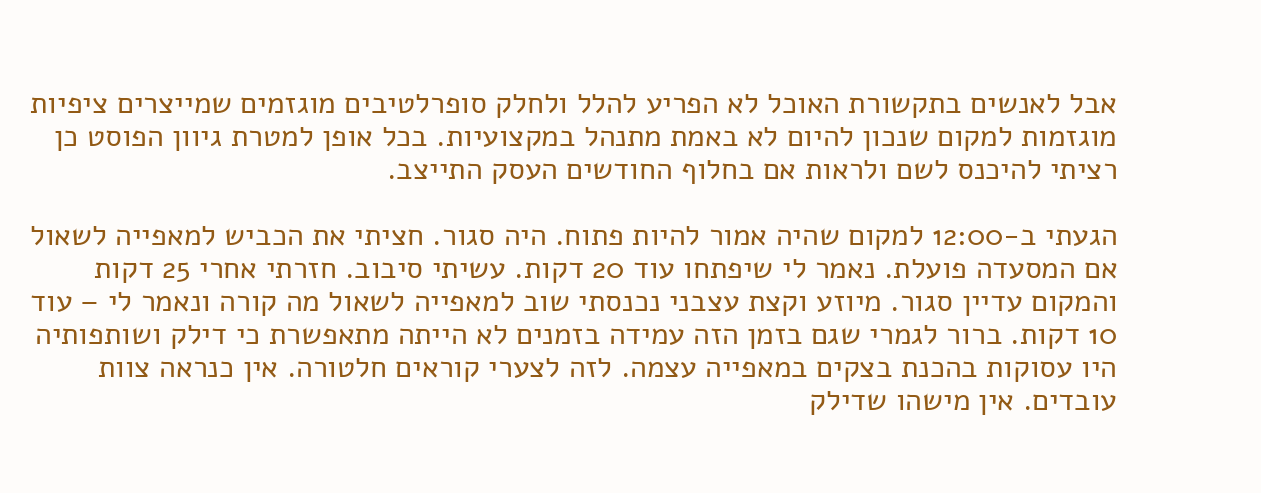אבל לאנשים בתקשורת האוכל לא הפריע להלל ולחלק סופרלטיבים מוגזמים שמייצרים ציפיות מוגזמות למקום שנכון להיום לא באמת מתנהל במקצועיות. בכל אופן למטרת גיוון הפוסט כן רציתי להיכנס לשם ולראות אם בחלוף החודשים העסק התייצב.

הגעתי ב-12:00 למקום שהיה אמור להיות פתוח. היה סגור. חציתי את הכביש למאפייה לשאול אם המסעדה פועלת. נאמר לי שיפתחו עוד 20 דקות. עשיתי סיבוב. חזרתי אחרי 25 דקות והמקום עדיין סגור. מיוזע וקצת עצבני נכנסתי שוב למאפייה לשאול מה קורה ונאמר לי – עוד 10 דקות. ברור לגמרי שגם בזמן הזה עמידה בזמנים לא הייתה מתאפשרת כי דילק ושותפותיה היו עסוקות בהכנת בצקים במאפייה עצמה. לזה לצערי קוראים חלטורה. אין כנראה צוות עובדים. אין מישהו שדילק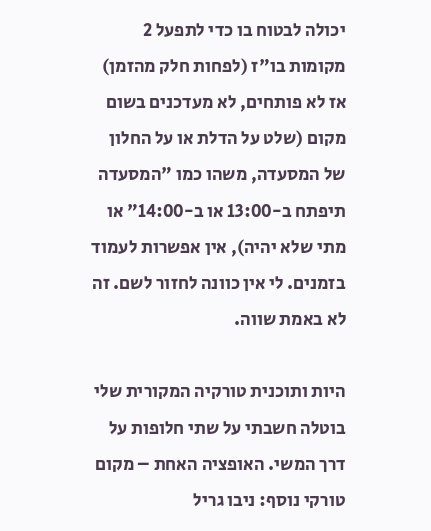יכולה לבטוח בו כדי לתפעל 2 מקומות בו"ז (לפחות חלק מהזמן) אז לא פותחים, לא מעדכנים בשום מקום (שלט על הדלת או על החלון של המסעדה, משהו כמו "המסעדה תיפתח ב-13:00 או ב-14:00" או מתי שלא יהיה), אין אפשרות לעמוד בזמנים. לי אין כוונה לחזור לשם. זה לא באמת שווה.

היות ותוכנית טורקיה המקורית שלי בוטלה חשבתי על שתי חלופות על דרך המשי. האופציה האחת – מקום טורקי נוסף: ניבו גריל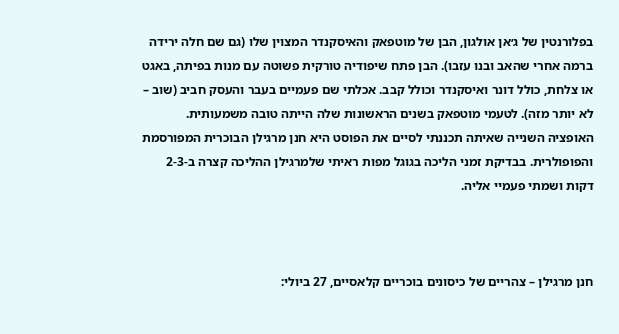בפלורנטין של ג׳אן אולגון, הבן של מוטפאק והאיסקנדר המצוין שלו (גם שם חלה ירידה ברמה אחרי שהאב ובנו עזבו). הבן פתח שיפודיה טורקית פשוטה עם מנות בפיתה, באגט או צלחת, כולל דונר ואיסקנדר וכולל קבב. אכלתי שם פעמיים בעבר והעסק חביב (שוב – לא יותר מזה). לטעמי מוטפאק בשנים הראשונות שלה הייתה טובה משמעותית. האופציה השנייה שאיתה תכננתי לסיים את הפוסט היא חנן מרגילן הבוכרית המפורסמת והפופולרית. בבדיקת זמני הליכה בגוגל מפות ראיתי שלמרגילן ההליכה קצרה ב-2-3 דקות ושמתי פעמיי אליה.



חנן מרגילן – צהריים של כיסונים בוכריים קלאסיים, 27 ביולי: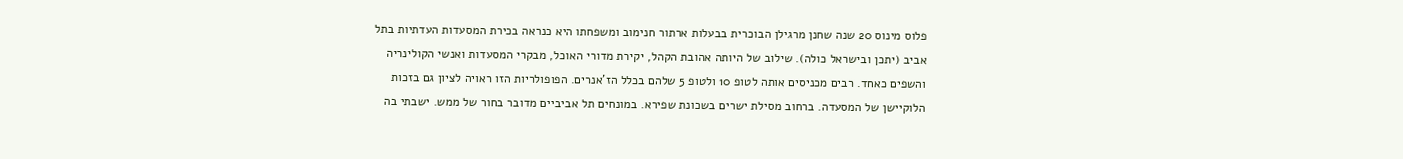פלוס מינוס 20 שנה שחנן מרגילן הבוכרית בבעלות ארתור חנימוב ומשפחתו היא כנראה בכירת המסעדות העדתיות בתל אביב (יתכן ובישראל כולה). שילוב של היותה אהובת הקהל, יקירת מדורי האוכל, מבקרי המסעדות ואנשי הקולינריה והשפים כאחד. רבים מכניסים אותה לטופ 10 ולטופ 5 שלהם בכלל הז'אנרים. הפופולריות הזו ראויה לציון גם בזכות הלוקיישן של המסעדה. ברחוב מסילת ישרים בשכונת שפירא. במונחים תל אביביים מדובר בחור של ממש. ישבתי בה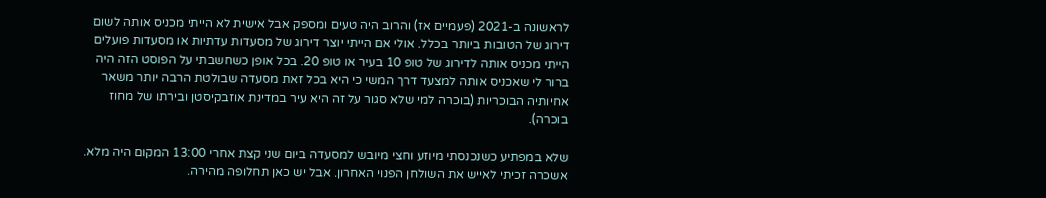לראשונה ב-2021 (פעמיים אז) והרוב היה טעים ומספק אבל אישית לא הייתי מכניס אותה לשום דירוג של הטובות ביותר בכלל. אולי אם הייתי יוצר דירוג של מסעדות עדתיות או מסעדות פועלים הייתי מכניס אותה לדירוג של טופ 10 בעיר או טופ 20. בכל אופן כשחשבתי על הפוסט הזה היה ברור לי שאכניס אותה למצעד דרך המשי כי היא בכל זאת מסעדה שבולטת הרבה יותר משאר אחיותיה הבוכריות (בוכרה למי שלא סגור על זה היא עיר במדינת אוזבקיסטן ובירתו של מחוז בוכרה).

שלא במפתיע כשנכנסתי מיוזע וחצי מיובש למסעדה ביום שני קצת אחרי 13:00 המקום היה מלא. אשכרה זכיתי לאייש את השולחן הפנוי האחרון. אבל יש כאן תחלופה מהירה.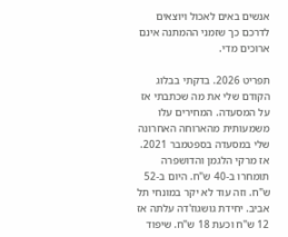אנשים באים לאכול ויוצאים לדרכם כך שזמני ההמתנה אינם ארוכים מדי.

תפריט 2026. בדקתי בבלוג הקודם שלי את מה שכתבתי אז על המסעדה. המחירים עלו משמעותית מהארוחה האחרונה שלי במסעדה בספטמבר 2021. אז מרקי הלגמן והדושפרה תומחרו ב-40 ש"ח. היום ב-52 ש"ח. וזה עוד לא יקר במונחי תל אביב. יחידת גושגוז'דה עלתה אז 12 ש"ח וכעת 18 ש"ח. שיפוד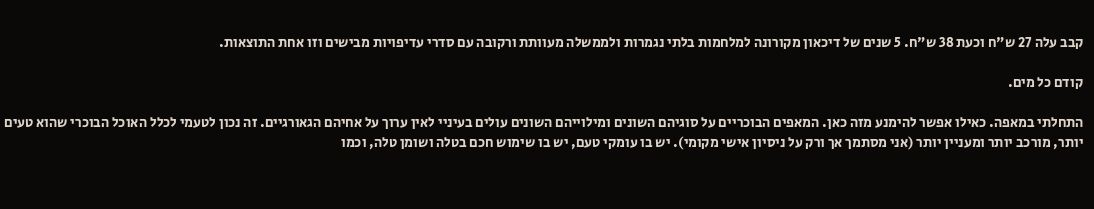קבב עלה 27 ש"ח וכעת 38 ש"ח. 5 שנים של דיכאון מקורונה למלחמות בלתי נגמרות ולממשלה מעוותת ורקובה עם סדרי עדיפויות מבישים וזו אחת התוצאות.

קודם כל מים.

התחלתי במאפה. כאילו אפשר להימנע מזה כאן. המאפים הבוכריים על סוגיהם השונים ומילוייהם השונים עולים בעיניי לאין ערוך על אחיהם הגאורגיים. זה נכון לטעמי לכלל האוכל הבוכרי שהוא טעים יותר, מורכב יותר ומעניין יותר (אני מסתמך אך ורק על ניסיון אישי מקומי). יש בו עומקי טעם, יש בו שימוש חכם בטלה ושומן טלה, וכמו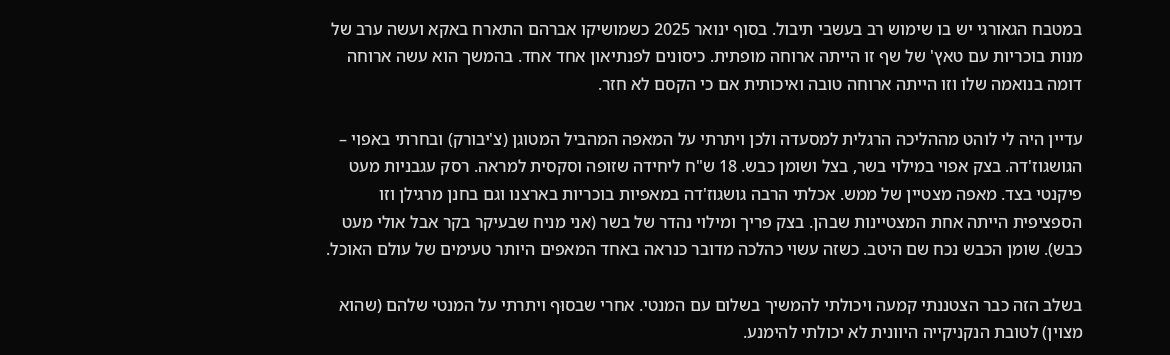במטבח הגאורגי יש בו שימוש רב בעשבי תיבול. בסוף ינואר 2025 כשמושיקו אברהם התארח באקא ועשה ערב של מנות בוכריות עם טאץ' של שף זו הייתה ארוחה מופתית. כיסונים לפנתיאון אחד אחד. בהמשך הוא עשה ארוחה דומה בנואמה שלו וזו הייתה ארוחה טובה ואיכותית אם כי הקסם לא חזר.

עדיין היה לי לוהט מההליכה הרגלית למסעדה ולכן ויתרתי על המאפה המהביל המטוגן (צ'יבורק) ובחרתי באפוי – הגושגוז'דה. בצק אפוי במילוי בשר, בצל ושומן כבש. 18 ש"ח ליחידה שזופה וסקסית למראה. רסק עגבניות מעט פיקנטי בצד. מאפה מצטיין של ממש. אכלתי הרבה גושגוז'דה במאפיות בוכריות בארצנו וגם בחנן מרגילן וזו הספציפית הייתה אחת המצטיינות שבהן. בצק פריך ומילוי נהדר של בשר (אני מניח שבעיקר בקר אבל אולי מעט כבש). שומן הכבש נכח שם היטב. כשזה עשוי כהלכה מדובר כנראה באחד המאפים היותר טעימים של עולם האוכל.

בשלב הזה כבר הצטננתי קמעה ויכולתי להמשיך בשלום עם המנטי. אחרי שבסוּף ויתרתי על המנטי שלהם (שהוא מצוין) לטובת הנקניקייה היוונית לא יכולתי להימנע.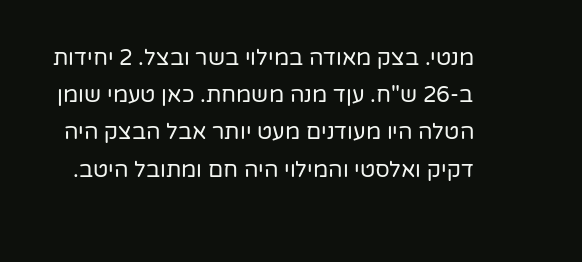מנטי. בצק מאודה במילוי בשר ובצל. 2 יחידות ב-26 ש"ח. עןד מנה משמחת. כאן טעמי שומן הטלה היו מעודנים מעט יותר אבל הבצק היה דקיק ואלסטי והמילוי היה חם ומתובל היטב.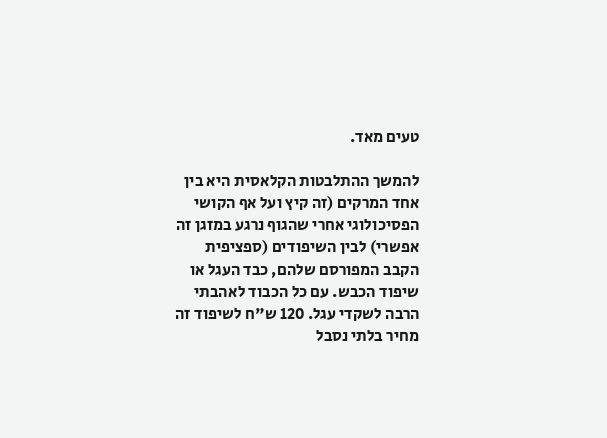טעים מאד.

להמשך ההתלבטות הקלאסית היא בין אחד המרקים (זה קיץ ועל אף הקושי הפסיכולוגי אחרי שהגוף נרגע במזגן זה אפשרי) לבין השיפודים (ספציפית הקבב המפורסם שלהם, כבד העגל או שיפוד הכבש. עם כל הכבוד לאהבתי הרבה לשקדי עגל. 120 ש"ח לשיפוד זה מחיר בלתי נסבל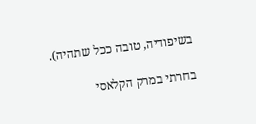בשיפודיה, טובה ככל שתהיה).

בחרתי במרק הקלאסי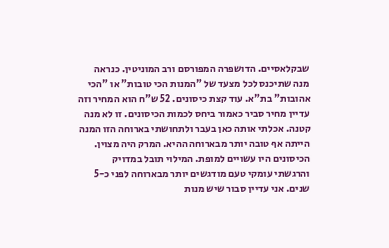שבקלאסיים. הדושפרה המפורסם ורב המוניטין. כנראה מנה שתיכנס לכל מצעד של "המנות הכי טובות" או "הכי אהובות" בת"א. עוד קצת כיסונים. 52 ש"ח הוא המחיר וזה עדיין מחיר סביר כאמור ביחס לכמות הכיסונים. זו לא מנה קטנה. אכלתי אותה כאן בעבר ולתחושתי בארוחה הזו המנה הייתה אף טובה יותר מבארוחה ההיא. המרק היה מצוין. הכיסונים היו עשויים למופת. המילוי תובל במדויק והרגשתי עומקי טעם מודגשים יותר מבארוחה לפני כ-5 שנים. אני עדיין סבור שיש מנות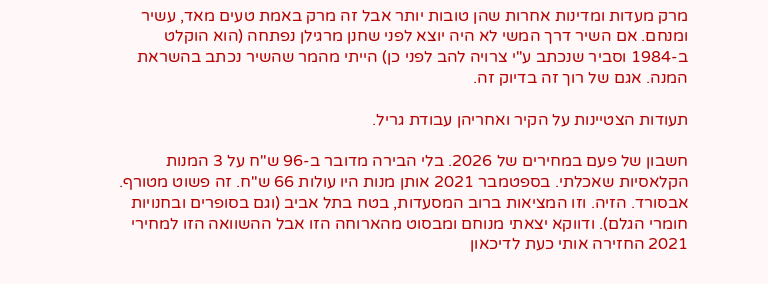מרק מעדות ומדינות אחרות שהן טובות יותר אבל זה מרק באמת טעים מאד, עשיר ומנחם. אם השיר דרך המשי לא היה יוצא לפני שחנן מרגילן נפתחה (הוא הוקלט ב-1984 וסביר שנכתב ע"י צרויה להב לפני כן) הייתי מהמר שהשיר נכתב בהשראת המנה. אגם של רוך זה בדיוק זה.

תעודות הצטיינות על הקיר ואחריהן עבודת גריל.

חשבון של פעם במחירים של 2026. בלי הבירה מדובר ב-96 ש"ח על 3 המנות הקלאסיות שאכלתי. בספטמבר 2021 אותן מנות היו עולות 66 ש"ח. זה פשוט מטורף. אבסורד. הזיה. וזו המציאות ברוב המסעדות, בטח בתל אביב (וגם בסופרים ובחנויות חומרי הגלם). ודווקא יצאתי מנוחם ומבסוט מהארוחה הזו אבל ההשוואה הזו למחירי 2021 החזירה אותי כעת לדיכאון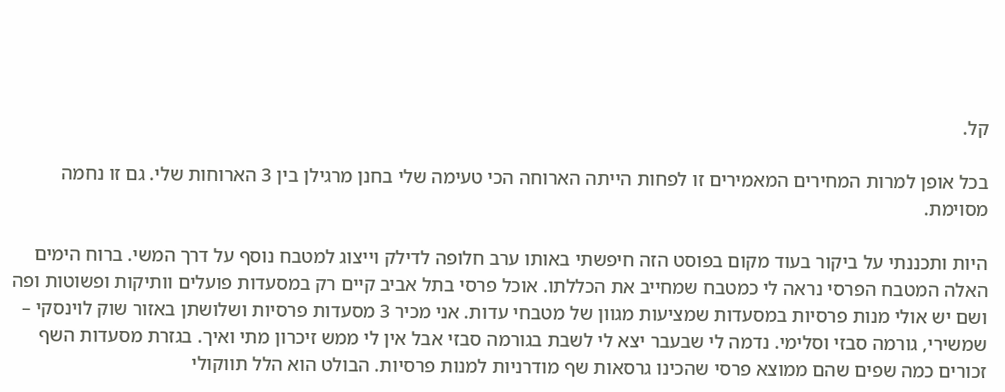קל.

בכל אופן למרות המחירים המאמירים זו לפחות הייתה הארוחה הכי טעימה שלי בחנן מרגילן בין 3 הארוחות שלי. גם זו נחמה מסוימת.

היות ותכננתי על ביקור בעוד מקום בפוסט הזה חיפשתי באותו ערב חלופה לדילק וייצוג למטבח נוסף על דרך המשי. ברוח הימים האלה המטבח הפרסי נראה לי כמטבח שמחייב את הכללתו. אוכל פרסי בתל אביב קיים רק במסעדות פועלים וותיקות ופשוטות ופה ושם יש אולי מנות פרסיות במסעדות שמציעות מגוון של מטבחי עדות. אני מכיר 3 מסעדות פרסיות ושלושתן באזור שוק לוינסקי – שמשירי, גורמה סבזי וסלימי. נדמה לי שבעבר יצא לי לשבת בגורמה סבזי אבל אין לי ממש זיכרון מתי ואיך. בגזרת מסעדות השף זכורים כמה שפים שהם ממוצא פרסי שהכינו גרסאות שף מודרניות למנות פרסיות. הבולט הוא הלל תווקולי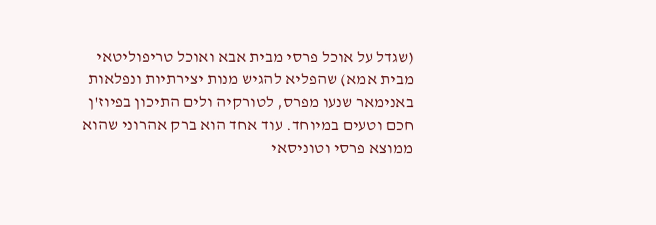(שגדל על אוכל פרסי מבית אבא ואוכל טריפוליטאי מבית אמא) שהפליא להגיש מנות יצירתיות ונפלאות באנימאר שנעו מפרס, לטורקיה ולים התיכון בפיוז'ן חכם וטעים במיוחד. עוד אחד הוא ברק אהרוני שהוא ממוצא פרסי וטוניסאי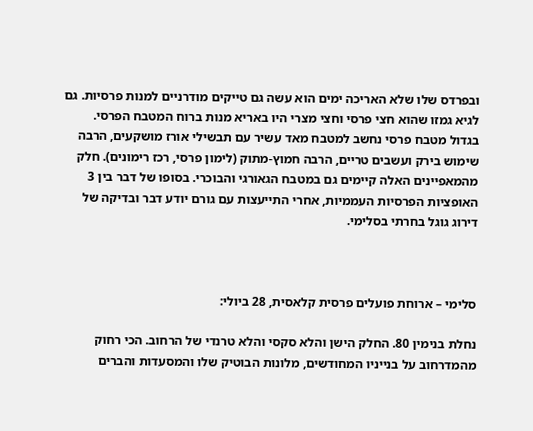ובפרדס שלו שלא האריכה ימים הוא עשה גם טייקים מודרניים למנות פרסיות. גם לגיא גמזו שהוא חצי פרסי וחצי מצרי היו באריא מנות ברוח המטבח הפרסי. בגדול מטבח פרסי נחשב למטבח מאד עשיר עם תבשילי אורז מושקעים, הרבה שימוש בירק ועשבים טריים, הרבה חמוץ-מתוק (לימון פרסי, רכז רימונים). חלק מהמאפיינים האלה קיימים גם במטבח הגאורגי והבוכרי. בסופו של דבר בין 3 האופציות הפרסיות העממיות, אחרי התייעצות עם גורם יודע דבר ובדיקה של דירוג גוגל בחרתי בסלימי.



סלימי – ארוחת פועלים פרסית קלאסית, 28 ביולי:

נחלת בנימין 80. החלק הישן והלא סקסי והלא טרנדי של הרחוב. הכי רחוק מהמדרחוב על בנייניו המחודשים, מלונות הבוטיק שלו והמסעדות והברים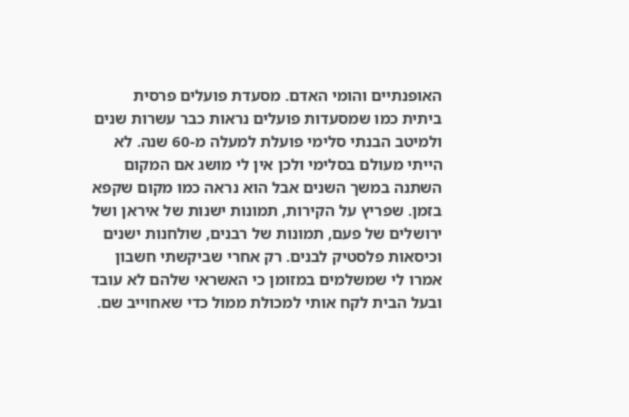האופנתיים והומי האדם. מסעדת פועלים פרסית ביתית כמו שמסעדות פועלים נראות כבר עשרות שנים ולמיטב הבנתי סלימי פועלת למעלה מ-60 שנה. לא הייתי מעולם בסלימי ולכן אין לי מושג אם המקום השתנה במשך השנים אבל הוא נראה כמו מקום שקפא בזמן. שפריץ על הקירות, תמונות ישנות של איראן ושל ירושלים של פעם, תמונות של רבנים, שולחנות ישנים וכיסאות פלסטיק לבנים. רק אחרי שביקשתי חשבון אמרו לי שמשלמים במזומן כי האשראי שלהם לא עובד ובעל הבית לקח אותי למכולת ממול כדי שאחוייב שם.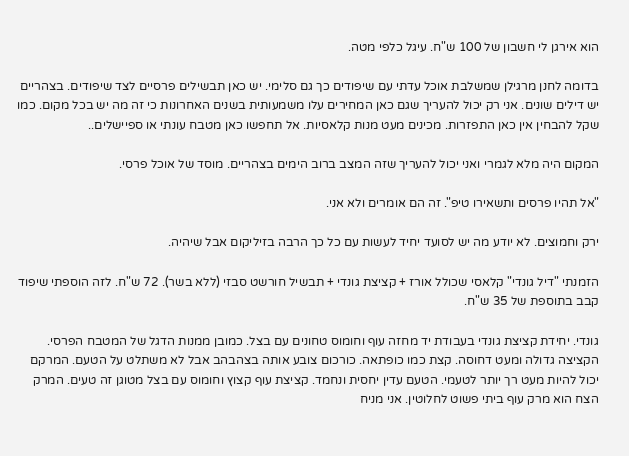הוא אירגן לי חשבון של 100 ש"ח. עיגל כלפי מטה.

בדומה לחנן מרגילן שמשלבת אוכל עדתי עם שיפודים כך גם סלימי. יש כאן תבשילים פרסיים לצד שיפודים. בצהריים יש דילים שונים. אני רק יכול להעריך שגם כאן המחירים עלו משמעותית בשנים האחרונות כי זה מה יש בכל מקום. כמו שקל להבחין אין כאן התפזרות. מכינים מעט מנות קלאסיות. אל תחפשו כאן מטבח עונתי או ספיישלים..

המקום היה מלא לגמרי ואני יכול להעריך שזה המצב ברוב הימים בצהריים. מוסד של אוכל פרסי.

"אל תהיו פרסים ותשאירו טיפ". זה הם אומרים ולא אני.

ירק וחמוצים. לא יודע מה יש לסועד יחיד לעשות עם כל כך הרבה בזיליקום אבל שיהיה.

הזמנתי "דיל גונדי" קלאסי שכולל אורז + קציצת גונדי + תבשיל חורשט סבזי (ללא בשר). 72 ש"ח. לזה הוספתי שיפוד קבב בתוספת של 35 ש"ח.

גונדי. יחידת קציצת גונדי בעבודת יד מחזה עוף וחומוס טחונים עם בצל. כמובן ממנות הדגל של המטבח הפרסי. הקציצה גדולה ומעט דחוסה. קצת כמו כופתאה. כורכום צובע אותה בצהבהב אבל לא משתלט על הטעם. המרקם יכול להיות מעט רך יותר לטעמי. הטעם עדין יחסית ונחמד. קציצת עוף קצוץ וחומוס עם בצל מטוגן זה טעים. המרק הצח הוא מרק עוף ביתי פשוט לחלוטין. אני מניח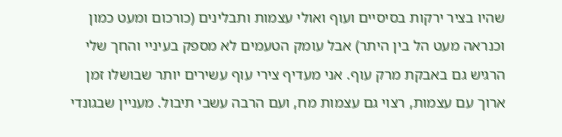שהיו בציר ירקות בסיסיים ועוף ואולי עצמות ותבלינים (כורכום ומעט כמון וכנראה מעט הל בין היתר) אבל עומק הטעמים לא מספק בעיניי והחך שלי הרגיש גם באבקת מרק עוף. אני מעדיף צירי עוף עשירים יותר שבושלו זמן ארוך עם עצמות, רצוי גם עצמות מח, ועם הרבה עשבי תיבול. מעניין שבגונדי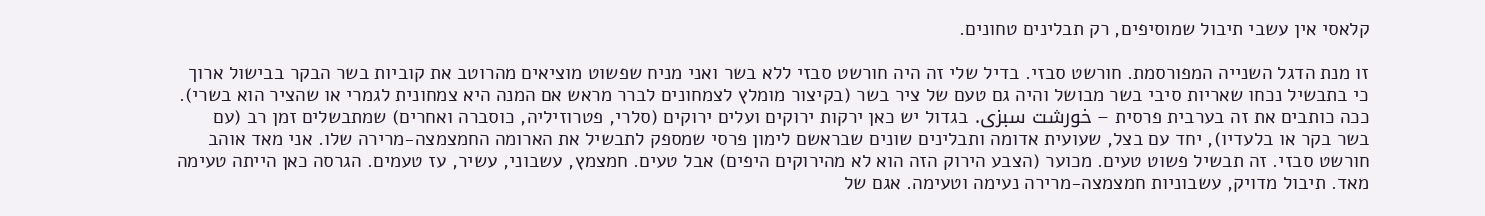קלאסי אין עשבי תיבול שמוסיפים, רק תבלינים טחונים.

זו מנת הדגל השנייה המפורסמת. חורשט סבזי. בדיל שלי זה היה חורשט סבזי ללא בשר ואני מניח שפשוט מוציאים מהרוטב את קוביות בשר הבקר בבישול ארוך כי בתבשיל נכחו שאריות סיבי בשר מבושל והיה גם טעם של ציר בשר (בקיצור מומלץ לצמחונים לברר מראש אם המנה היא צמחונית לגמרי או שהציר הוא בשרי). ככה כותבים את זה בערבית פרסית – خورشت سبزی. בגדול יש כאן ירקות ירוקים ועלים ירוקים (סלרי, פטרוזיליה, כוסברה ואחרים) שמתבשלים זמן רב (עם בשר בקר או בלעדיו), יחד עם בצל, שעועית אדומה ותבלינים שונים שבראשם לימון פרסי שמספק לתבשיל את הארומה החמצמצה-מרירה שלו. אני מאד אוהב חורשט סבזי. זה תבשיל פשוט טעים. מכוער (הצבע הירוק הזה הוא לא מהירוקים היפים) אבל טעים. חמצמץ, עשבוני, עשיר, עז טעמים. הגרסה כאן הייתה טעימה מאד. תיבול מדויק, עשבוניות חמצמצה-מרירה נעימה וטעימה. אגם של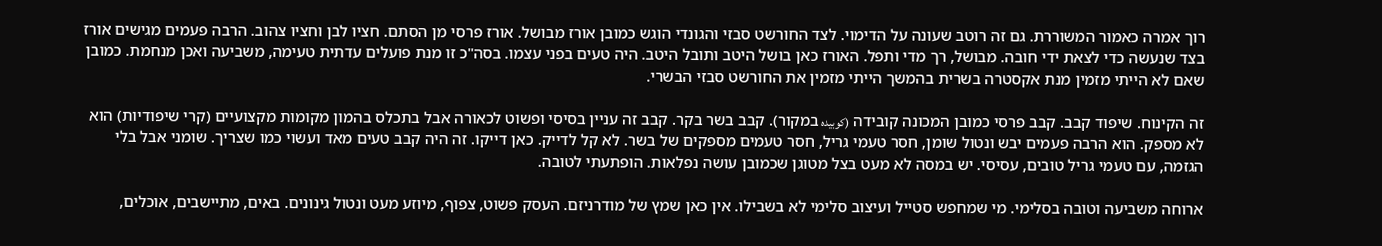רוך אמרה כאמור המשוררת. גם זה רוטב שעונה על הדימוי. לצד החורשט סבזי והגונדי הוגש כמובן אורז מבושל. אורז פרסי מן הסתם. חציו לבן וחציו צהוב. הרבה פעמים מגישים אורז בצד שנעשה כדי לצאת ידי חובה. מבושל, רך מדי ותפל. האורז כאן בושל היטב ותובל היטב. היה טעים בפני עצמו. בסה"כ זו מנת פועלים עדתית טעימה, משביעה ואכן מנחמת. כמובן שאם לא הייתי מזמין מנת אקסטרה בשרית בהמשך הייתי מזמין את החורשט סבזי הבשרי.

זה הקינוח. שיפוד קבב. קבב פרסי כמובן המכונה קובידה (کوبیده במקור). קבב בשר בקר. קבב זה עניין בסיסי ופשוט לכאורה אבל בתכלס בהמון מקומות מקצועיים (קרי שיפודיות) הוא לא מספק. הוא הרבה פעמים יבש ונטול שומן, חסר טעמי גריל, חסר טעמים מספקים של בשר. לא קל לדייק. כאן דייקו. זה היה קבב טעים מאד ועשוי כמו שצריך. שומני אבל בלי הגזמה, עם טעמי גריל טובים, עסיסי. יש במסה לא מעט בצל מטוגן שכמובן עושה נפלאות. הופתעתי לטובה.

ארוחה משביעה וטובה בסלימי. מי שמחפש סטייל ועיצוב סלימי לא בשבילו. אין כאן שמץ של מודרניזם. העסק פשוט, צפוף, מיוזע מעט ונטול גינונים. באים, מתיישבים, אוכלים,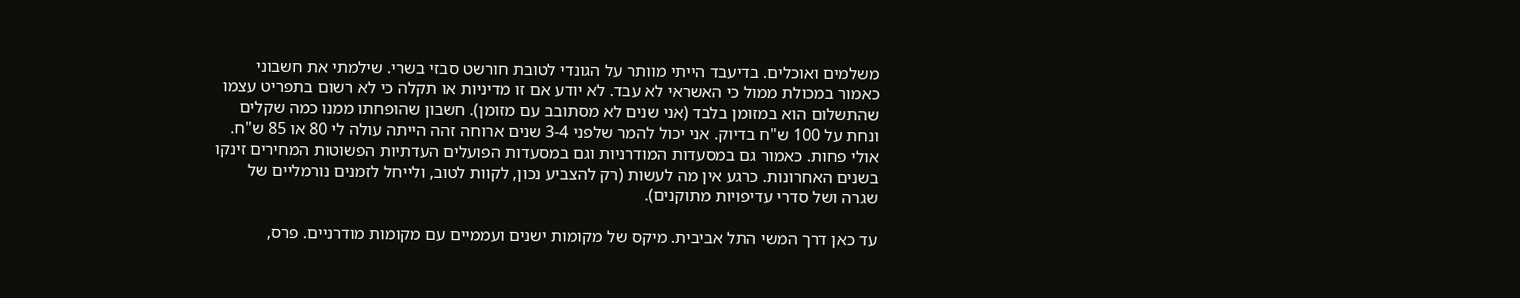משלמים ואוכלים. בדיעבד הייתי מוותר על הגונדי לטובת חורשט סבזי בשרי. שילמתי את חשבוני כאמור במכולת ממול כי האשראי לא עבד. לא יודע אם זו מדיניות או תקלה כי לא רשום בתפריט עצמו שהתשלום הוא במזומן בלבד (אני שנים לא מסתובב עם מזומן). חשבון שהופחתו ממנו כמה שקלים ונחת על 100 ש"ח בדיוק. אני יכול להמר שלפני 3-4 שנים ארוחה זהה הייתה עולה לי 80 או 85 ש"ח. אולי פחות. כאמור גם במסעדות המודרניות וגם במסעדות הפועלים העדתיות הפשוטות המחירים זינקו בשנים האחרונות. כרגע אין מה לעשות (רק להצביע נכון, לקוות לטוב, ולייחל לזמנים נורמליים של שגרה ושל סדרי עדיפויות מתוקנים).

עד כאן דרך המשי התל אביבית. מיקס של מקומות ישנים ועממיים עם מקומות מודרניים. פרס,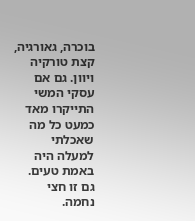בוכרה, גאורגיה, קצת טורקיה ויוון. גם אם עסקי המשי התייקרו מאד כמעט כל מה שאכלתי למעלה היה באמת טעים. גם זו חצי נחמה.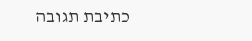כתיבת תגובה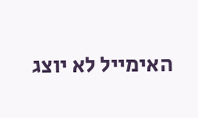האימייל לא יוצג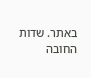באתר. שדות החובה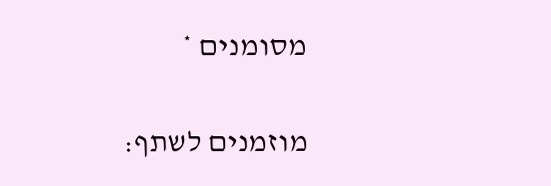מסומנים *

מוזמנים לשתף: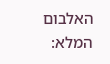האלבום המלא: